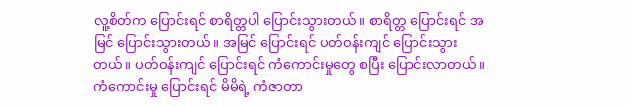လူ့စိတ်က ပြောင်းရင် စာရိတ္တပါ ပြောင်းသွားတယ်။ စာရိတ္တ ပြောင်းရင် အမြင် ပြောင်းသွားတယ်။ အမြင် ပြောင်းရင် ပတ်ဝန်းကျင် ပြောင်းသွားတယ်။ ပတ်ဝန်းကျင် ပြောင်းရင် ကံကောင်းမှုတွေ စပြီး ပြောင်းလာတယ်။
ကံကောင်းမှု ပြောင်းရင် မိမိရဲ့ ကံဇာတာ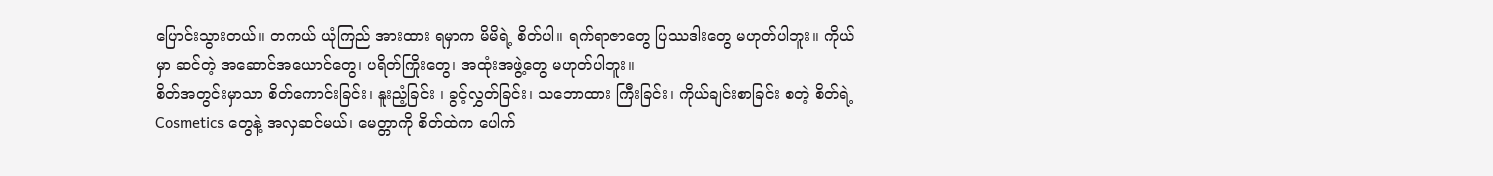ပြောင်းသွားတယ်။ တကယ် ယုံကြည် အားထား ရမှာက မိမိရဲ့ စိတ်ပါ။ ရက်ရာဇာတွေ ပြဿဒါးတွေ မဟုတ်ပါဘူး။ ကိုယ်မှာ ဆင်တဲ့ အဆောင်အယောင်တွေ၊ ပရိတ်ကြိုးတွေ၊ အထုံးအဖွဲ့တွေ မဟုတ်ပါဘူး။
စိတ်အတွင်းမှာသာ စိတ်ကောင်းခြင်း၊ နူးညံ့ခြင်း ၊ ခွင့်လွှတ်ခြင်း၊ သဘောထား ကြီးခြင်း၊ ကိုယ်ချင်းစာခြင်း စတဲ့ စိတ်ရဲ့ Cosmetics တွေနဲ့ အလှဆင်မယ်၊ မေတ္တာကို စိတ်ထဲက ပေါက်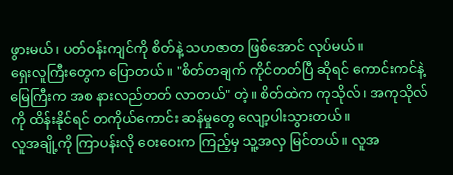ဖွားမယ်၊ ပတ်ဝန်းကျင်ကို စိတ်နဲ့ သဟဇာတ ဖြစ်အောင် လုပ်မယ်။
ရှေးလူကြီးတွေက ပြောတယ်။ "စိတ်တချက် ကိုင်တတ်ပြီ ဆိုရင် ကောင်းကင်နဲ့ မြေကြီးက အစ နားလည်တတ် လာတယ်" တဲ့။ စိတ်ထဲက ကုသိုလ်၊ အကုသိုလ်ကို ထိန်းနိုင်ရင် တကိုယ်ကောင်း ဆန်မှုတွေ လျော့ပါးသွားတယ်။
လူအချို့ကို ကြာပန်းလို ဝေးဝေးက ကြည့်မှ သူ့အလှ မြင်တယ်။ လူအ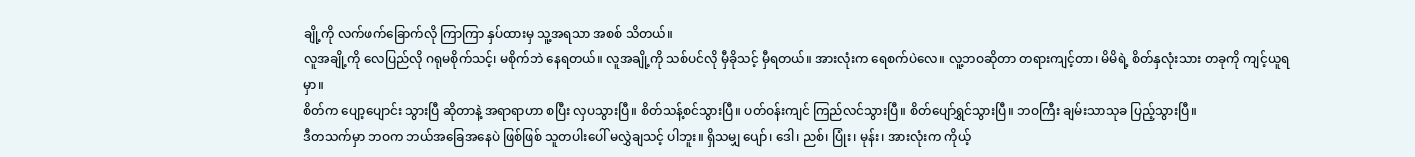ချို့ကို လက်ဖက်ခြောက်လို ကြာကြာ နှပ်ထားမှ သူ့အရသာ အစစ် သိတယ်။
လူအချို့ကို လေပြည်လို ဂရုမစိုက်သင့်၊ မစိုက်ဘဲ နေရတယ်။ လူအချို့ကို သစ်ပင်လို မှီခိုသင့် မှီရတယ်။ အားလုံးက ရေစက်ပဲလေ။ လူ့ဘဝဆိုတာ တရားကျင့်တာ၊ မိမိရဲ့ စိတ်နှလုံးသား တခုကို ကျင့်ယူရမှာ။
စိတ်က ပျော့ပျောင်း သွားပြီ ဆိုတာနဲ့ အရာရာဟာ စပြီး လှပသွားပြီ။ စိတ်သန့်စင်သွားပြီ။ ပတ်ဝန်းကျင် ကြည်လင်သွားပြီ။ စိတ်ပျော်ရွှင်သွားပြီ။ ဘဝကြီး ချမ်းသာသုခ ပြည့်သွားပြီ။
ဒီတသက်မှာ ဘဝက ဘယ်အခြေအနေပဲ ဖြစ်ဖြစ် သူတပါးပေါ် မလွှဲချသင့် ပါဘူး။ ရှိသမျှ ပျော်၊ ဒေါ၊ ညစ်၊ ပြုံး၊ မုန်း၊ အားလုံးက ကိုယ့်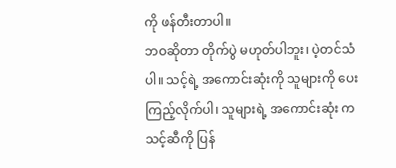ကို ဖန်တီးတာပါ။
ဘဝဆိုတာ တိုက်ပွဲ မဟုတ်ပါဘူး၊ ပဲ့တင်သံပါ။ သင့်ရဲ့ အကောင်းဆုံးကို သူများကို ပေးကြည့်လိုက်ပါ၊ သူများရဲ့ အကောင်းဆုံး က သင့်ဆီကို ပြန်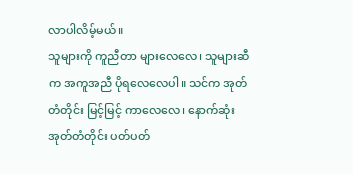လာပါလိမ့်မယ်။
သူများကို ကူညီတာ များလေလေ၊ သူများဆီက အကူအညီ ပိုရလေလေပါ။ သင်က အုတ်တံတိုင်း မြင့်မြင့် ကာလေလေ၊ နောက်ဆုံး အုတ်တံတိုင်း ပတ်ပတ်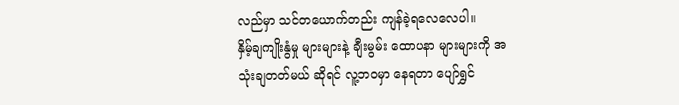လည်မှာ သင်တယောက်တည်း ကျန်ခဲ့ရလေလေပါ။
နှိမ့်ချကျိုးနွံမှု များများနဲ့ ချီးမွမ်း ထောပနာ များများကို အသုံးချတတ်မယ် ဆိုရင် လူ့ဘဝမှာ နေရတာ ပျော်ရွှင်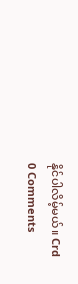နိုင်ပါလိမ့်မယ်။ Crd
0 Comments